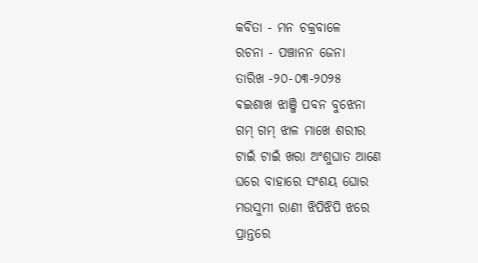କବିତା - ମନ ଚକ୍ରବାଳେ
ରଚନା - ପଞ୍ଚାନନ ଜେନା
ତାରିଖ -୨୦-୦୩-୨୦୨୫
ଵଇଶାଖ ଝାଞ୍ଜି ପବନ ବୁଝେନା
ଗମ୍ ଗମ୍ ଝାଳ ମାଖେ ଶରୀର
ଟାଇଁ ଟାଇଁ ଖରା ଅଂଶୁଘାତ ଆଣେ
ଘରେ ବାହାରେ ସଂଶୟ ଘୋର
ମଉସୁମୀ ରାଣୀ ଝିପିଝିପି ଝରେ
ପ୍ରାନ୍ତରେ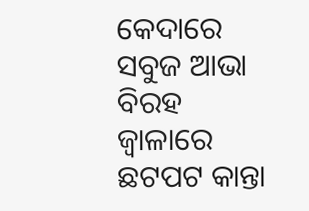କେଦାରେ ସବୁଜ ଆଭା
ବିରହ ଜ୍ୱାଳାରେ ଛଟପଟ କାନ୍ତା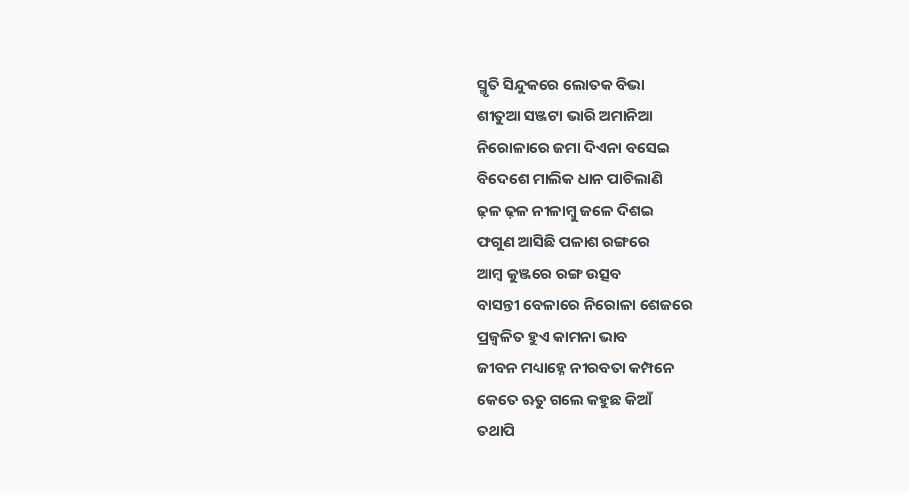ସ୍ମୃତି ସିନ୍ଦୁକରେ ଲୋତକ ବିଭା
ଶୀତୁଆ ସଞ୍ଜଟା ଭାରି ଅମାନିଆ
ନିରୋଳାରେ ଜମା ଦିଏନା ବସେଇ
ବିଦେଶେ ମାଲିକ ଧାନ ପାଚିଲାଣି
ଢ଼ଳ ଢ଼ଳ ନୀଳାମ୍ବୁ ଜଳେ ଦିଶଇ
ଫଗୁଣ ଆସିଛି ପଳାଶ ରଙ୍ଗରେ
ଆମ୍ବ କୁଞ୍ଜରେ ରଙ୍ଗ ଉତ୍ସବ
ବାସନ୍ତୀ ବେଳାରେ ନିରୋଳା ଶେଜରେ
ପ୍ରଜ୍ବଳିତ ହୁଏ କାମନା ଭାବ
ଜୀବନ ମଧ୍ୟାହ୍ନେ ନୀରବତା କମ୍ପନେ
କେତେ ଋତୁ ଗଲେ କହୁଛ କିଆଁ
ତଥାପି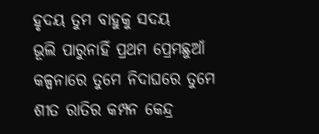ହୃଦୟ ତୁମ ବାହୁକୁ ସଦୟ
ଭୂଲି ପାରୁନାହିଁ ପ୍ରଥମ ପ୍ରେମଛୁଆଁ
କଳ୍ପନାରେ ତୁମେ ନିଦାଘରେ ତୁମେ
ଶୀତ ରାତିର କମ୍ପନ କେନ୍ଦ୍ର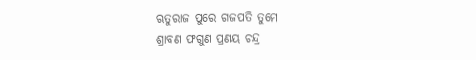ଋତୁରାଜ ପୁରେ ଗଜପତି ତୁମେ
ଶ୍ରାବଣ ଫଗୁଣ ପ୍ରଣୟ ଚନ୍ଦ୍ର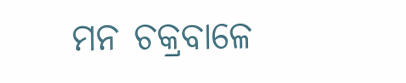ମନ ଚକ୍ରବାଳେ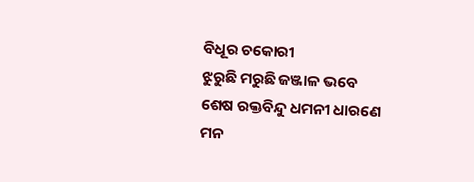ବିଧୂର ଚକୋରୀ
ଝୁରୁଛି ମରୁଛି ଜଞ୍ଜାଳ ଭବେ
ଶେଷ ରକ୍ତବିନ୍ଦୁ ଧମନୀ ଧାରଣେ
ମନ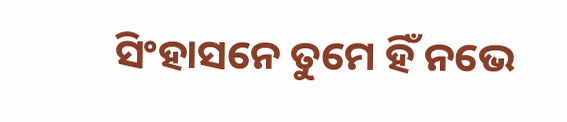ସିଂହାସନେ ତୁମେ ହିଁ ନଭେ